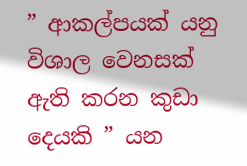” ආකල්පයක් යනු විශාල වෙනසක් ඇති කරන කුඩා දෙයකි ” යන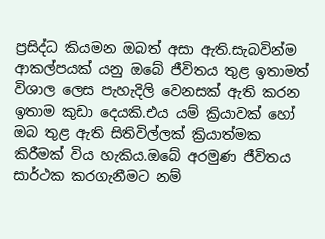ප්‍රසිද්ධ කියමන ඔබත් අසා ඇති.සැබවින්ම ආකල්පයක් යනු ඔබේ ජීවිතය තුළ ඉතාමත් විශාල ලෙස පැහැදිලි වෙනසක් ඇති කරන ඉතාම කුඩා දෙයකි.එය යම් ක්‍රියාවක් හෝ ඔබ තුළ ඇති සිතිවිල්ලක් ක්‍රියාත්මක කිරීමක් විය හැකිය.ඔබේ අරමුණ ජීවිතය සාර්ථක කරගැනීමට නම්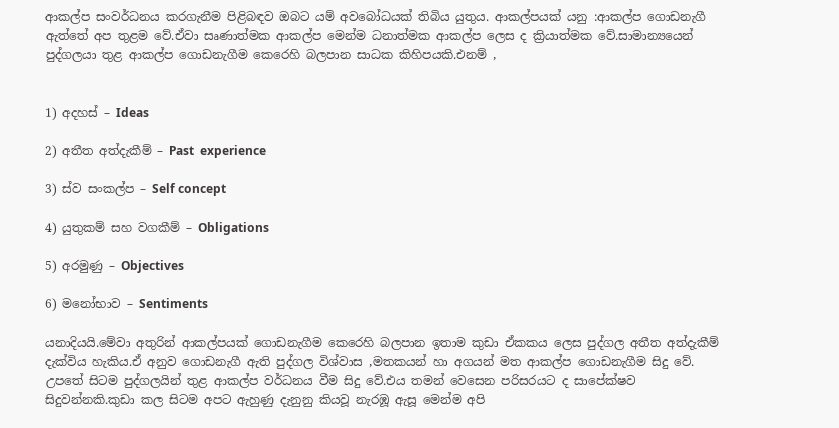ආකල්ප සංවර්ධනය කරගැනීම පිළිබඳව ඔබට යම් අවබෝධයක් තිබිය යුතුය. ආකල්පයක් යනු :ආකල්ප ගොඩනැගී ඇත්තේ අප තුළම වේ.ඒවා සෘණාත්මක ආකල්ප මෙන්ම ධනාත්මක ආකල්ප ලෙස ද ක්‍රියාත්මක වේ.සාමාන්‍යයෙන් පුද්ගලයා තුළ ආකල්ප ගොඩනැගීම කෙරෙහි බලපාන සාධක කිහිපයකි.එනම් ,


1) අදහස් – Ideas

2) අතීත අත්දැකීම් – Past  experience

3) ස්ව සංකල්ප – Self concept

4) යුතුකම් සහ වගකීම් – Obligations

5) අරමුණු – Objectives

6) මනෝභාව – Sentiments

යනාදියයි.මේවා අතුරින් ආකල්පයක් ගොඩනැගීම කෙරෙහි බලපාන ඉතාම කුඩා ඒකකය ලෙස පුද්ගල අතීත අත්දැකීම් දැක්විය හැකිය.ඒ අනුව ගොඩනැගී ඇති පුද්ගල විශ්වාස ,මතකයන් හා අගයන් මත ආකල්ප ගොඩනැගීම සිදු වේ. උපතේ සිටම පුද්ගලයින් තුළ ආකල්ප වර්ධනය වීම සිදු වේ.එය තමන් වෙසෙන පරිසරයට ද සාපේක්ෂව සිදුවන්නකි.කුඩා කල සිටම අපට ඇහුණු දැනුනු කියවූ නැරඹූ ඇසූ මෙන්ම අපි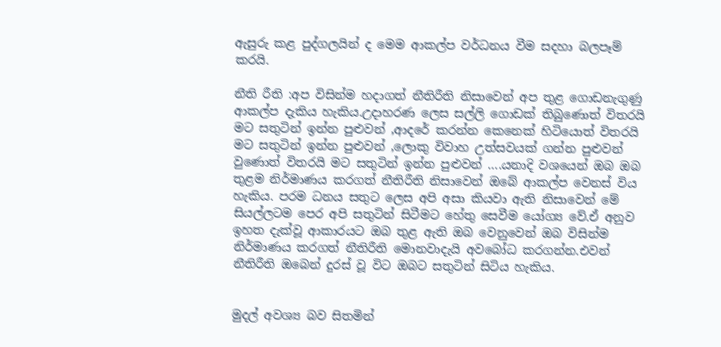ඇසුරු කළ පුද්ගලයින් ද මෙම ආකල්ප වර්ධනය වීම සදහා බලපෑම් කරයි.

නීති රීති :අප විසින්ම හදාගත් නීතිරීති නිසාවෙන් අප තුළ ගොඩනැගුණු ආකල්ප දැකිය හැකිය.උදාහරණ ලෙස සල්ලි ගොඩක් තිබුණොත් විතරයි මට සතුටින් ඉන්න පුළුවන් ,ආදරේ කරන්න කෙනෙක් හිටියොත් විතරයි මට සතුටින් ඉන්න පුළුවන් ,ලොකු විවාහ උත්සවයක් ගන්න පුළුවන් වුණොත් විතරයි මට සතුටින් ඉන්න පුළුවන් ….යනාදි වශයෙන් ඔබ ඔබ තුළම නිර්මාණය කරගත් නීතිරීති නිසාවෙන් ඔබේ ආකල්ප වෙනස් විය හැකිය. පරම ධනය සතුට ලෙස අපි අසා කියවා ඇති නිසාවෙන් මේ සියල්ලටම පෙර අපි සතුටින් සිටීමට හේතු සෙවීම යෝග්‍ය වේ.ඒ අනුව ඉහත දැක්වූ ආකාරයට ඔබ තුළ ඇති ඔබ වෙනුවෙන් ඔබ විසින්ම නිර්මාණය කරගත් නීතිරීති මොනවාදැයි අවබෝධ කරගන්න.එවන් නීතිරීති ඔබෙන් දුරස් වූ විට ඔබට සතුටින් සිටිය හැකිය.


මුදල් අවශ්‍ය බව සිතමින්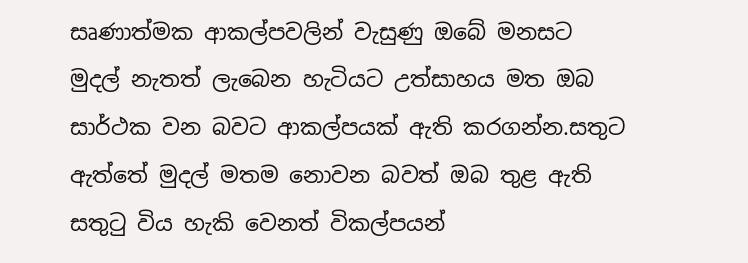සෘණාත්මක ආකල්පවලින් වැසුණු ඔබේ මනසට මුදල් නැතත් ලැබෙන හැටියට උත්සාහය මත ඔබ සාර්ථක වන බවට ආකල්පයක් ඇති කරගන්න.සතුට ඇත්තේ මුදල් මතම නොවන බවත් ඔබ තුළ ඇති සතුටු විය හැකි වෙනත් විකල්පයන්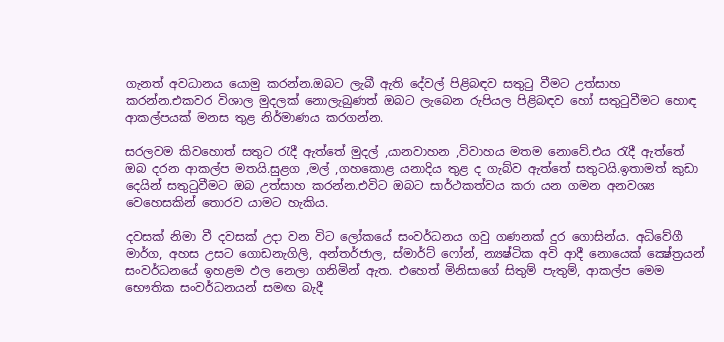ගැනත් අවධානය යොමු කරන්න.ඔබට ලැබී ඇති දේවල් පිළිබඳව සතුටු වීමට උත්සාහ කරන්න.එකවර විශාල මුදලක් නොලැබුණත් ඔබට ලැබෙන රුපියල පිළිබඳව හෝ සතුටුවීමට හොඳ ආකල්පයක් මනස තුළ නිර්මාණය කරගන්න.

සරලවම කිවහොත් සතුට රැදී ඇත්තේ මුදල් ,යානවාහන ,විවාහය මතම නොවේ.එය රැදී ඇත්තේ ඔබ දරන ආකල්ප මතයි.සුළග ,මල් ,ගහකොළ යනාදිය තුළ ද ගැබ්ව ඇත්තේ සතුටයි.ඉතාමත් කුඩා දෙයින් සතුටුවීමට ඔබ උත්සාහ කරන්න.එවිට ඔබට සාර්ථකත්වය කරා යන ගමන අනවශ්‍ය වෙහෙසකින් තොරව යාමට හැකිය.

දවසක් නිමා වී දවසක් උදා වන විට ලෝකයේ සංවර්ධනය ගවු ගණනක් දුර ගොසින්ය. අධිවේගී මාර්ග, අහස උසට ගොඩනැගිලි, අන්තර්ජාල, ස්මාර්ට් ෆෝන්, න්‍යෂ්ටික අවි ආදී නොයෙක් ක්‍ෂේත්‍රයන් සංවර්ධනයේ ඉහළම ඵල නෙලා ගනිමින් ඇත. එහෙත් මිනිසාගේ සිතුම් පැතුම්, ආකල්ප මෙම භෞතික සංවර්ධනයන් සමඟ බැදී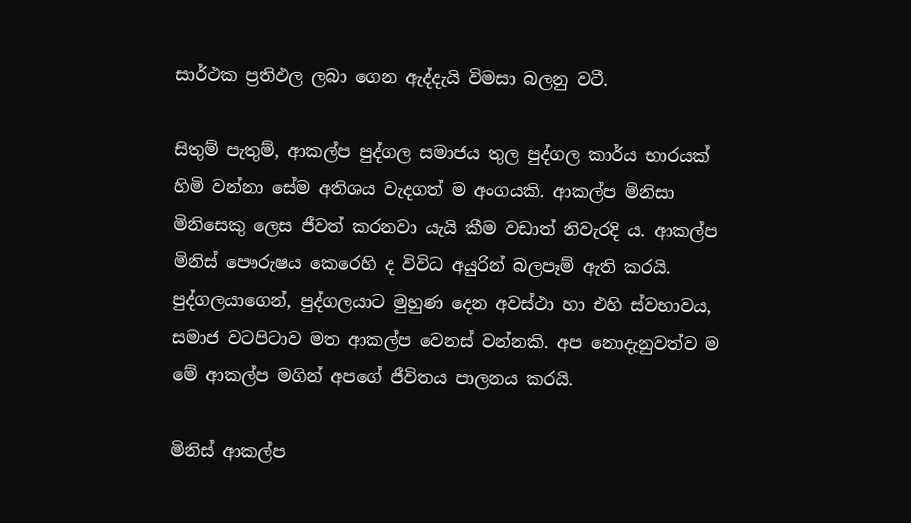සාර්ථක ප්‍රතිඵල ලබා ගෙන ඇද්දැයි විමසා බලනු වටී.

සිතුම් පැතුම්, ආකල්ප පුද්ගල සමාජය තුල පුද්ගල කාර්ය භාරයක් හිමි වන්නා සේම අතිශය වැදගත් ම අංගයකි. ආකල්ප මිනිසා මිනිසෙකු ලෙස ජීවත් කරනවා යැයි කීම වඩාත් නිවැරදි ය. ආකල්ප මිනිස් පෞරුෂය කෙරෙහි ද විවිධ අයුරින් බලපෑම් ඇති කරයි. පුද්ගලයාගෙන්, පුද්ගලයාට මුහුණ දෙන අවස්ථා හා එහි ස්වභාවය, සමාජ වටපිටාව මත ආකල්ප වෙනස් වන්නකි. අප නොදැනුවත්ව ම මේ ආකල්ප මගින් අපගේ ජීවිතය පාලනය කරයි.

මිනිස් ආකල්ප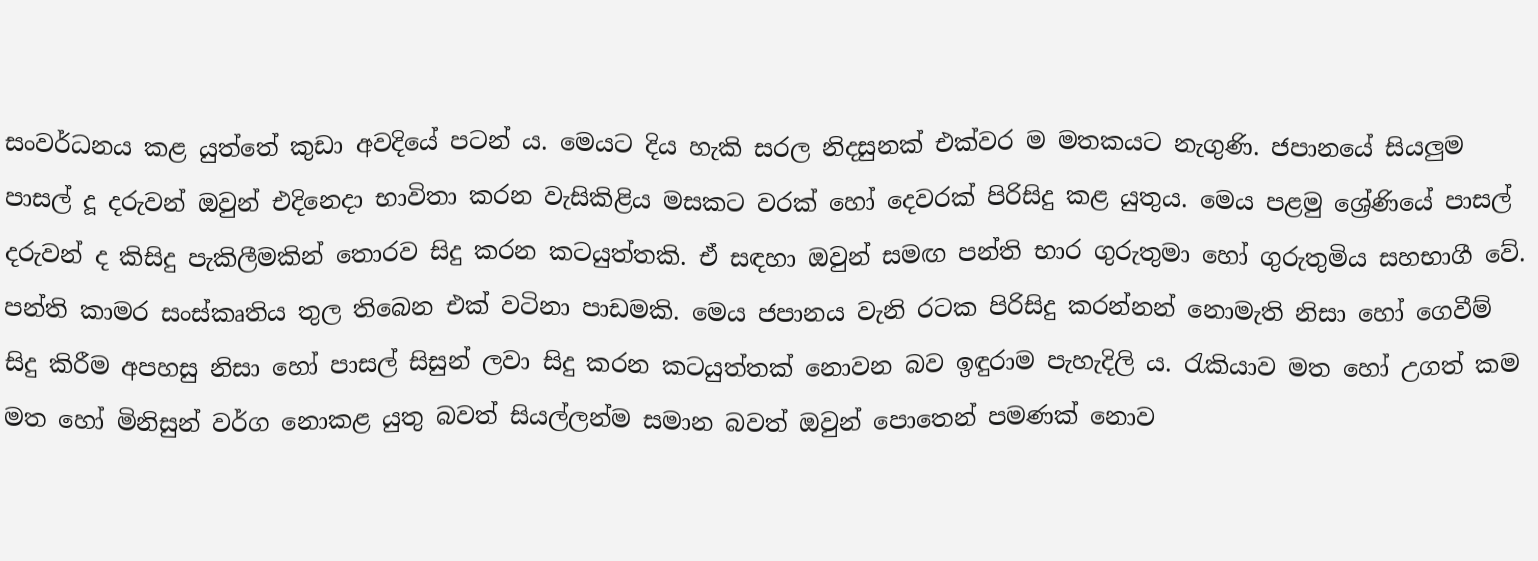සංවර්ධනය කළ යුත්තේ කුඩා අවදියේ පටන් ය. මෙයට දිය හැකි සරල නිදසුනක් එක්වර ම මතකයට නැගුණි. ජපානයේ සියලුම පාසල් දූ දරුවන් ඔවුන් එදිනෙදා භාවිතා කරන වැසිකිළිය මසකට වරක් හෝ දෙවරක් පිරිසිදු කළ යුතුය. මෙය පළමු ශ්‍රේණියේ පාසල් දරුවන් ද කිසිදු පැකිලීමකින් තොරව සිදු කරන කටයුත්තකි. ඒ සඳහා ඔවුන් සමඟ පන්ති භාර ගුරුතුමා හෝ ගුරුතුමිය සහභාගී වේ. පන්ති කාමර සංස්කෘතිය තුල තිබෙන එක් වටිනා පාඩමකි. මෙය ජපානය වැනි රටක පිරිසිදු කරන්නන් නොමැති නිසා හෝ ගෙවීම් සිදු කිරීම අපහසු නිසා හෝ පාසල් සිසුන් ලවා සිදු කරන කටයුත්තක් නොවන බව ඉඳුරාම පැහැදිලි ය. රැකියාව මත හෝ උගත් කම මත හෝ මිනිසුන් වර්ග නොකළ යුතු බවත් සියල්ලන්ම සමාන බවත් ඔවුන් පොතෙන් පමණක් නොව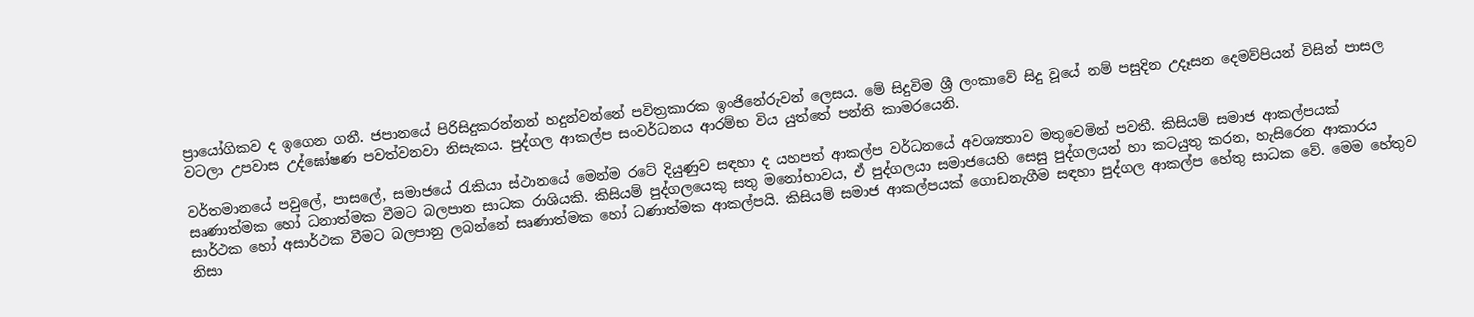ප්‍රායෝගිකව ද ඉගෙන ගනී. ජපානයේ පිරිසිදුකරන්නන් හදුන්වන්නේ පවිත්‍රකාරක ඉංජිනේරුවන් ලෙසය. මේ සිදුවිම ශ්‍රී ලංකාවේ සිදු වූයේ නම් පසුදින උදෑසන දෙමව්පියන් විසින් පාසල වටලා උපවාස උද්ඝෝෂණ පවත්වනවා නිසැකය. පුද්ගල ආකල්ප සංවර්ධනය ආරම්භ විය යුත්තේ පන්ති කාමරයෙනි.

වර්තමානයේ පවුලේ, පාසලේ, සමාජයේ රැකියා ස්ථානයේ මෙන්ම රටේ දියුණුව සඳහා ද යහපත් ආකල්ප වර්ධනයේ අවශ්‍යතාව මතුවෙමින් පවතී. කිසියම් සමාජ ආකල්පයක් සෘණාත්මක හෝ ධනාත්මක වීමට බලපාන සාධක රාශියකි. කිසියම් පුද්ගලයෙකු සතු මනෝභාවය, ඒ පුද්ගලයා සමාජයෙහි සෙසු පුද්ගලයන් හා කටයුතු කරන, හැසිරෙන ආකාරය සාර්ථක හෝ අසාර්ථක වීමට බලපානු ලබන්නේ සෘණාත්මක හෝ ධණාත්මක ආකල්පයි. කිසියම් සමාජ ආකල්පයක් ගොඩනැගීම සඳහා පුද්ගල ආකල්ප හේතු සාධක වේ. මෙම හේතුව නිසා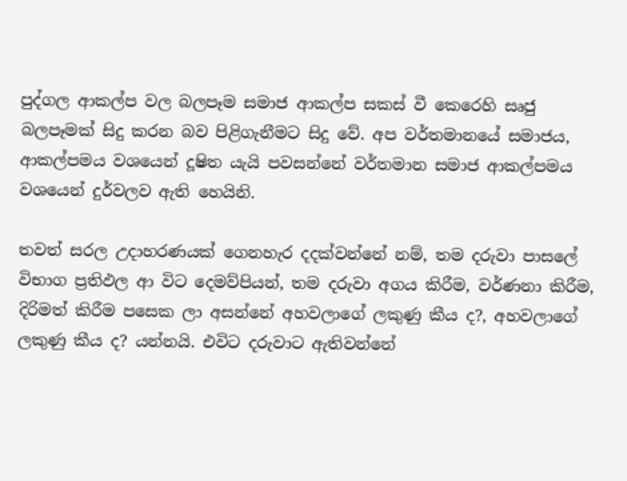පුද්ගල ආකල්ප වල බලපෑම සමාජ ආකල්ප සකස් වී කෙරෙහි සෘජු බලපෑමක් සිදු කරන බව පිළිගැනීමට සිදු වේ. අප වර්තමානයේ සමාජය, ආකල්පමය වශයෙන් දූෂිත යැයි පවසන්නේ වර්තමාන සමාජ ආකල්පමය වශයෙන් දුර්වලව ඇති හෙයිනි.

තවත් සරල උදාහරණයක් ගෙනහැර දදක්වන්නේ නම්, තම දරුවා පාසලේ විභාග ප්‍රතිඵල ආ විට දෙමව්පියන්, තම දරුවා අගය කිරීම, වර්ණනා කිරීම, දිරිමත් කිරීම පසෙක ලා අසන්නේ අහවලාගේ ලකුණු කීය ද?, අහවලාගේ ලකුණු කීය ද? යන්නයි. එවිට දරුවාට ඇතිවන්නේ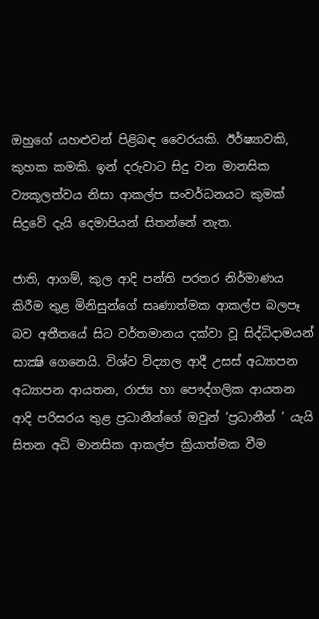ඔහුගේ යහළුවන් පිළිබඳ වෛරයකි. ඊර්ෂ්‍යාවකි, කුහක කමකි. ඉන් දරුවාට සිදු වන මානසික ව්‍යකූලත්වය නිසා ආකල්ප සංවර්ධනයට කුමක් සිදුවේ දැයි දෙමාපියන් සිතන්නේ නැත.

ජාති, ආගම්, කුල ආදි පන්ති පරතර නිර්මාණය කිරීම තුළ මිනිසුන්ගේ සෘණාත්මක ආකල්ප බලපෑ බව අතීතයේ සිට වර්තමානය දක්වා වූ සිද්ධිදාමයන් සාක්‍ෂි ගෙනෙයි. විශ්ව විද්‍යාල ආදී උසස් අධ්‍යාපන අධ්‍යාපන ආයතන, රාජ්‍ය හා පෞද්ගලික ආයතන ආදි පරිසරය තුළ ප්‍රධානීන්ගේ ඔවුන් ‘ප්‍රධානීන් ’ යැයි සිතන අධි මානසික ආකල්ප ක්‍රියාත්මක වීම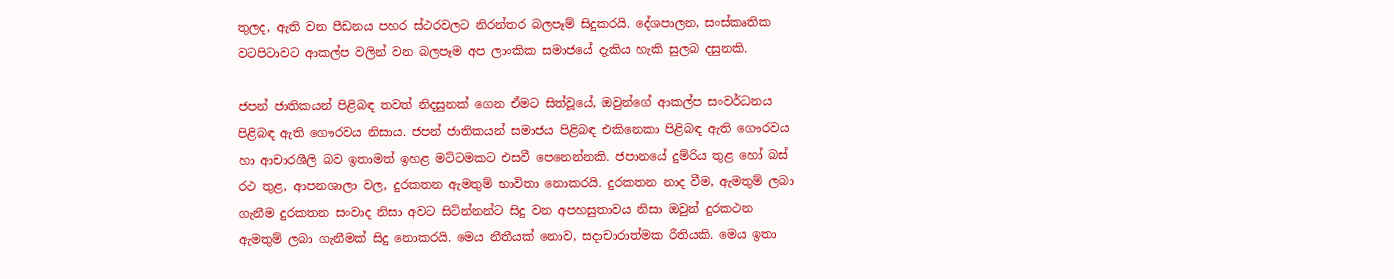තුලද, ඇති වන පීඩනය පහර ස්ථරවලට නිරන්තර බලපෑම් සිදුකරයි. දේශපාලන, සංස්කෘතික වටපිටාවට ආකල්ප වලින් වන බලපෑම අප ලාංකික සමාජයේ දැකිය හැකි සුලබ දසුනකි.

ජපන් ජාතිකයන් පිළිබඳ තවත් නිදසුනක් ගෙන ඒමට සිත්වූයේ, ඔවුන්ගේ ආකල්ප සංවර්ධනය පිළිබඳ ඇති ගෞරවය නිසාය. ජපන් ජාතිකයන් සමාජය පිළිබඳ එකිනෙකා පිළිබඳ ඇති ගෞරවය හා ආචාරශීලි බව ඉතාමත් ඉහළ මට්ටමකට එසවී පෙනෙන්නකි. ජපානයේ දුම්රිය තුළ හෝ බස් රථ තුළ, ආපනශාලා වල, දුරකතන ඇමතුම් භාවිතා නොකරයි. දුරකතන නාද වීම, ඇමතුම් ලබා ගැනීම දුරකතන සංවාද නිසා අවට සිටින්නන්ට සිදු වන අපහසුතාවය නිසා ඔවුන් දුරකථන ඇමතුම් ලබා ගැනීමක් සිදු නොකරයි. මෙය නීතීයක් නොව, සදාචාරාත්මක රීතියකි. මෙය ඉතා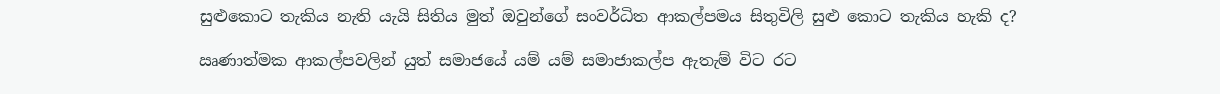සුළුකොට තැකිය නැති යැයි සිතිය මුත් ඔවුන්ගේ සංවර්ධිත ආකල්පමය සිතුවිලි සුළු කොට තැකිය හැකි ද?

ඍණාත්මක ආකල්පවලින් යුත් සමාජයේ යම් යම් සමාජාකල්ප ඇතැම් විට රට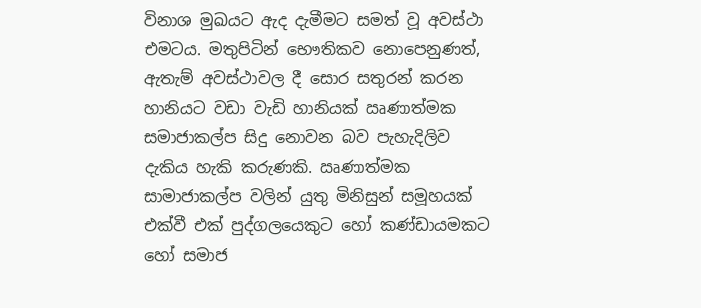විනාශ මුඛයට ඇද දැමීමට සමත් වූ අවස්ථා එමටය. මතුපිටින් භෞතිකව නොපෙනුණත්, ඇතැම් අවස්ථාවල දී සොර සතුරන් කරන හානියට වඩා වැඩි හානියක් ඍණාත්මක සමාජාකල්ප සිදු නොවන බව පැහැදිලිව දැකිය හැකි කරුණකි. ඍණාත්මක සාමාජාකල්ප වලින් යුතු මිනිසුන් සමූහයක් එක්වී එක් පුද්ගලයෙකුට හෝ කණ්ඩායමකට හෝ සමාජ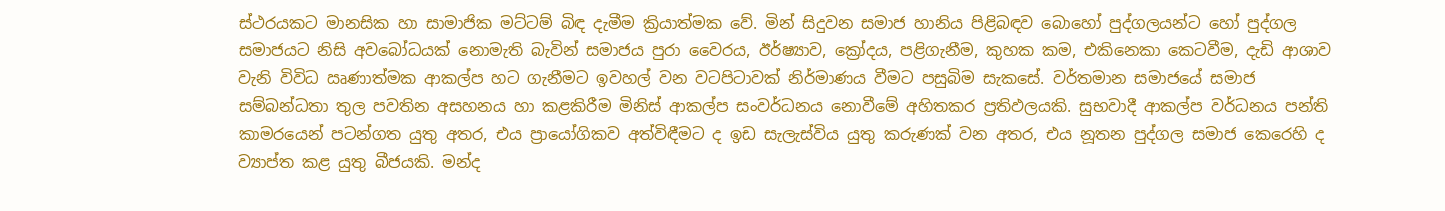ස්ථරයකට මානසික හා සාමාජික මට්ටම් බිඳ දැමීම ක්‍රියාත්මක වේ. මින් සිදුවන සමාජ හානිය පිළිබඳව බොහෝ පුද්ගලයන්ට හෝ පුද්ගල සමාජයට නිසි අවබෝධයක් නොමැති බැවින් සමාජය පුරා වෛරය, ඊර්ෂ්‍යාව, ක්‍රෝදය, පළිගැනීම, කුහක කම, එකිනෙකා කෙටවීම, දැඩි ආශාව වැනි විවිධ ඍණාත්මක ආකල්ප හට ගැනීමට ඉවහල් වන වටපිටාවක් නිර්මාණය වීමට පසුබිම සැකසේ. වර්තමාන සමාජයේ සමාජ සම්බන්ධතා තුල පවතින අසහනය හා කළකිරීම මිනිස් ආකල්ප සංවර්ධනය නොවීමේ අහිතකර ප්‍රතිඵලයකි. සුභවාදී ආකල්ප වර්ධනය පන්ති කාමරයෙන් පටන්ගත යුතු අතර, එය ප්‍රායෝගිකව අත්විඳීමට ද ඉඩ සැලැස්විය යුතු කරුණක් වන අතර, එය නූතන පුද්ගල සමාජ කෙරෙහි ද ව්‍යාප්ත කළ යුතු බීජයකි. මන්ද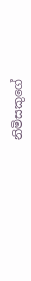නිමිසකුගේ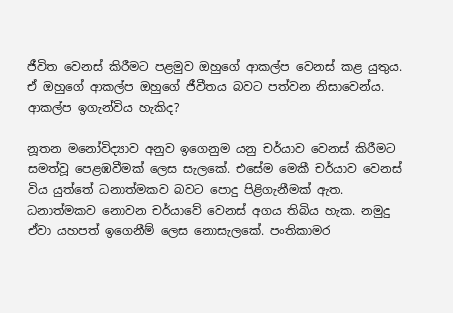ජීවිත වෙනස් කිරීමට පළමුව ඔහුගේ ආකල්ප වෙනස් කළ යුතුය. ඒ ඔහුගේ ආකල්ප ඔහුගේ ජීවීතය බවට පත්වන නිසාවෙන්ය. ආකල්ප ඉගැන්විය හැකිද?

නූතන මනෝවිද්‍යාව අනුව ඉගෙනුම යනු චර්යාව වෙනස්‌ කිරීමට සමත්වූ පෙළඹවීමක්‌ ලෙස සැලකේ. එසේම මෙකී චර්යාව වෙනස්‌ විය යුත්තේ ධනාත්මකව බවට පොදු පිළිගැනීමක්‌ ඇත. ධනාත්මකව නොවන චර්යාවේ වෙනස්‌ අගය තිබිය හැක. නමුදු ඒවා යහපත් ඉගෙනීම් ලෙස නොසැලකේ. පංතිකාමර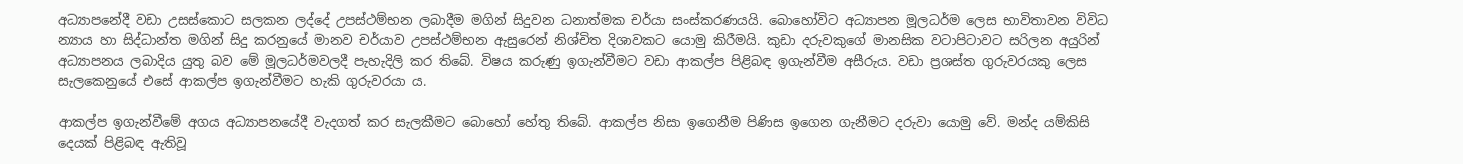අධ්‍යාපනේදී වඩා උසස්‌කොට සලකන ලද්දේ උපස්‌ථම්භන ලබාදීම මගින් සිදුවන ධනාත්මක චර්යා සංස්‌කරණයයි. බොහෝවිට අධ්‍යාපන මූලධර්ම ලෙස භාවිතාවන විවිධ න්‍යාය හා සිද්ධාන්ත මගින් සිදු කරනුයේ මානව චර්යාව උපස්‌ථම්භන ඇසුරෙන් නිශ්චිත දිශාවකට යොමු කිරීමයි. කුඩා දරුවකුගේ මානසික වටාපිටාවට සරිලන අයුරින් අධ්‍යාපනය ලබාදිය යුතු බව මේ මූලධර්මවලදී පැහැදිලි කර තිබේ. විෂය කරුණු ඉගැන්වීමට වඩා ආකල්ප පිළිබඳ ඉගැන්වීම අසීරුය. වඩා ප්‍රශස්‌ත ගුරුවරයකු ලෙස සැලකෙනුයේ එසේ ආකල්ප ඉගැන්වීමට හැකි ගුරුවරයා ය.

ආකල්ප ඉගැන්වීමේ අගය අධ්‍යාපනයේදී වැදගත් කර සැලකීමට බොහෝ හේතු තිබේ. ආකල්ප නිසා ඉගෙනීම පිණිස ඉගෙන ගැනීමට දරුවා යොමු වේ. මන්ද යම්කිසි දෙයක්‌ පිළිබඳ ඇතිවූ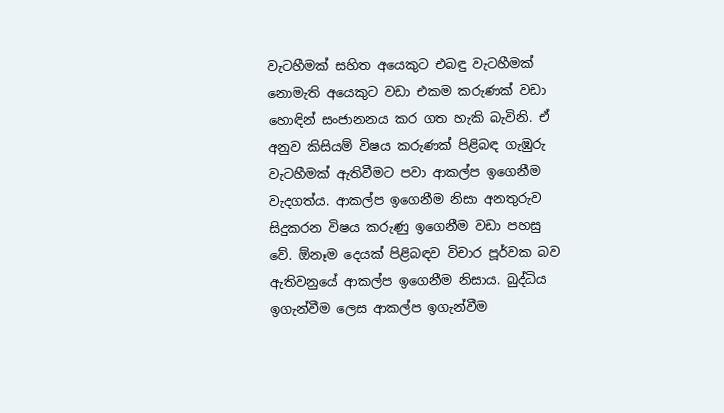වැටහීමක්‌ සහිත අයෙකුට එබඳු වැටහීමක්‌ නොමැති අයෙකුට වඩා එකම කරුණක්‌ වඩා හොඳින් සංජානනය කර ගත හැකි බැවිනි. ඒ අනුව කිසියම් විෂය කරුණක්‌ පිළිබඳ ගැඹුරු වැටහීමක්‌ ඇතිවීමට පවා ආකල්ප ඉගෙනීම වැදගත්ය. ආකල්ප ඉගෙනීම නිසා අනතුරුව සිදුකරන විෂය කරුණු ඉගෙනීම වඩා පහසු වේ. ඕනෑම දෙයක්‌ පිළිබඳව විචාර පූර්වක බව ඇතිවනුයේ ආකල්ප ඉගෙනීම නිසාය. බුද්ධිය ඉගැන්වීම ලෙස ආකල්ප ඉගැන්වීම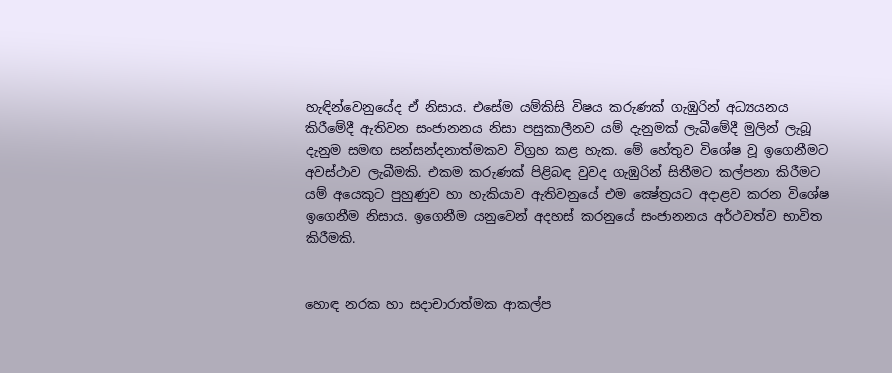හැඳින්වෙනුයේද ඒ නිසාය. එසේම යම්කිසි විෂය කරුණක්‌ ගැඹුරින් අධ්‍යයනය කිරීමේදී ඇතිවන සංජානනය නිසා පසුකාලීනව යම් දැනුමක්‌ ලැබීමේදී මුලින් ලැබූ දැනුම සමඟ සන්සන්දනාත්මකව විග්‍රහ කළ හැක. මේ හේතුව විශේෂ වූ ඉගෙනීමට අවස්‌ථාව ලැබීමකි. එකම කරුණක්‌ පිළිබඳ වුවද ගැඹුරින් සිතීමට කල්පනා කිරීමට යම් අයෙකුට පුහුණුව හා හැකියාව ඇතිවනුයේ එම ක්‍ෂේත්‍රයට අදාළව කරන විශේෂ ඉගෙනීම නිසාය. ඉගෙනීම යනුවෙන් අදහස්‌ කරනුයේ සංජානනය අර්ථවත්ව භාවිත කිරීමකි.


හොඳ නරක හා සදාචාරාත්මක ආකල්ප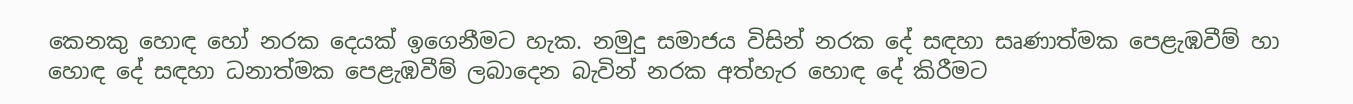කෙනකු හොඳ හෝ නරක දෙයක්‌ ඉගෙනීමට හැක. නමුදු සමාජය විසින් නරක දේ සඳහා සෘණාත්මක පෙළැඹවීම් හා හොඳ දේ සඳහා ධනාත්මක පෙළැඹවීම් ලබාදෙන බැවින් නරක අත්හැර හොඳ දේ කිරීමට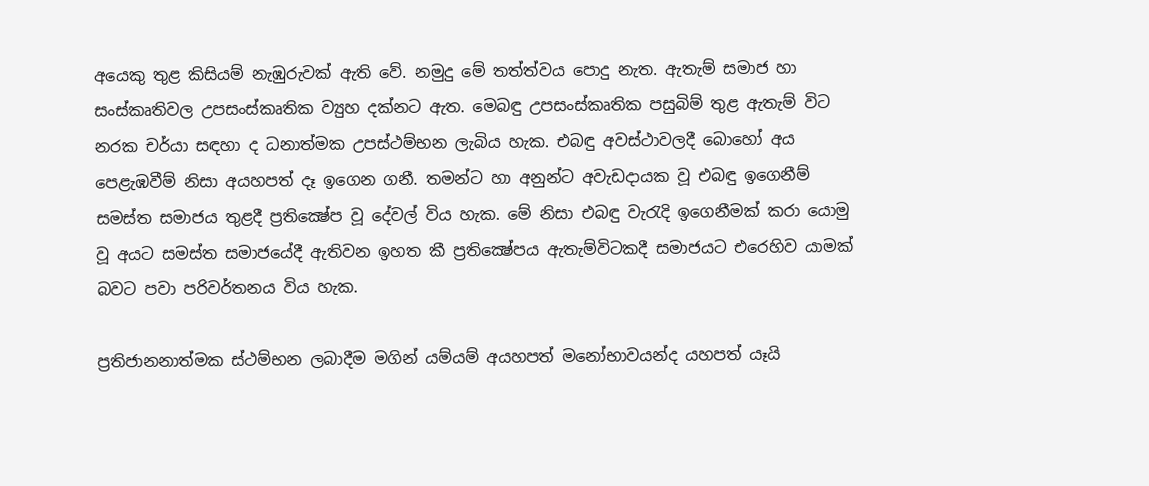අයෙකු තුළ කිසියම් නැඹුරුවක්‌ ඇති වේ. නමුදු මේ තත්ත්වය පොදු නැත. ඇතැම් සමාජ හා සංස්‌කෘතිවල උපසංස්‌කෘතික ව්‍යුහ දක්‌නට ඇත. මෙබඳු උපසංස්‌කෘතික පසුබිම් තුළ ඇතැම් විට නරක චර්යා සඳහා ද ධනාත්මක උපස්‌ථම්භන ලැබිය හැක. එබඳු අවස්‌ථාවලදී බොහෝ අය පෙළැඹවීම් නිසා අයහපත් දෑ ඉගෙන ගනී. තමන්ට හා අනුන්ට අවැඩදායක වූ එබඳු ඉගෙනීම් සමස්‌ත සමාජය තුළදී ප්‍රතික්‍ෂේප වූ දේවල් විය හැක. මේ නිසා එබඳු වැරැදි ඉගෙනීමක්‌ කරා යොමු වූ අයට සමස්‌ත සමාජයේදී ඇතිවන ඉහත කී ප්‍රතික්‍ෂේපය ඇතැම්විටකදී සමාජයට එරෙහිව යාමක්‌ බවට පවා පරිවර්තනය විය හැක.

ප්‍රතිජානනාත්මක ස්‌ථම්භන ලබාදීම මගින් යම්යම් අයහපත් මනෝභාවයන්ද යහපත් යෑයි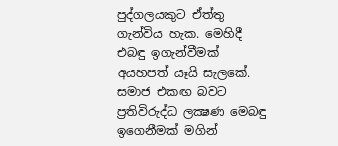පුද්ගලයකුට ඒත්තු ගැන්විය හැක. මෙහිදී එබඳු ඉගැන්වීමක්‌ අයහපත් යෑයි සැලකේ. සමාජ එකඟ බවට ප්‍රතිවිරුද්ධ ලක්‍ෂණ මෙබඳු ඉගෙනීමක්‌ මගින්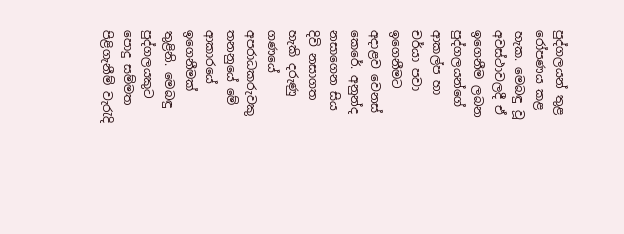පුද්ගලයන් තුළ රෝපණය කළ හැක. මෙබඳු වූ අවස්‌ථාවලදී ඒ ඉගෙනීම ලබන පුද්ගලයන්ගේ ආකල්ප හා චර්යා පවා ඉගෙනීමට අදාළව වෙනස්‌ කෙරේ. අනුන්ද නසාගෙන සිය දිවි නසාගත හැකි දරුණු ගණයේ අපරාධකරුවකු තනනුයේ මේ ආකාරයේ ඉගෙනීමක්‌ තුළිනි. මෙබඳු පුද්ගලයකුට පොදු සම්මත පිළිගැනීම් වැරැදි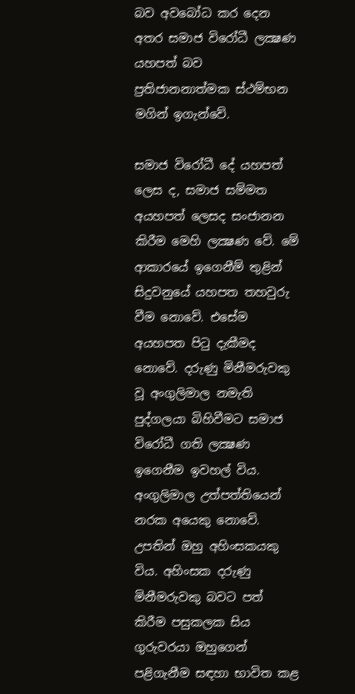බව අවබෝධ කර දෙන අතර සමාජ විරෝධී ලක්‍ෂණ යහපත් බව ප්‍රතිජානනාත්මක ස්‌ථම්භන මගින් ඉගැන්වේ.

සමාජ විරෝධී දේ යහපත් ලෙස ද, සමාජ සම්මත අයහපත් ලෙසද සංජානන කිරීම මෙහි ලක්‍ෂණ වේ. මේ ආකාරයේ ඉගෙනීම් තුළින් සිදුවනුයේ යහපත තහවුරු වීම නොවේ. එසේම අයහපත පිටු දැකීමද නොවේ. දරුණු මිනීමරුවකු වූ අංගුලිමාල නමැති පුද්ගලයා බිහිවීමට සමාජ විරෝධී ගති ලක්‍ෂණ ඉගෙනීම ඉවහල් විය. අංගුලිමාල උත්පත්තියෙන් නරක අයෙකු නොවේ. උපතින් ඔහු අහිංසකයකු විය. අහිංසක දරුණු මිනීමරුවකු බවට පත් කිරීම පසුකලක සිය ගුරුවරයා ඔහුගෙන් පළිගැනීම සඳහා භාවිත කළ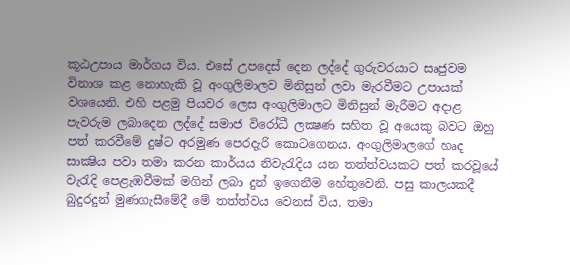කූඨඋපාය මාර්ගය විය. එසේ උපදෙස්‌ දෙන ලද්දේ ගුරුවරයාට සෘජුවම විනාශ කළ නොහැකි වූ අංගුලිමාලව මිනිසුන් ලවා මැරවීමට උපායක්‌ වශයෙනි. එහි පළමු පියවර ලෙස අංගුලිමාලට මිනිසුන් මැරීමට අදාළ පැවරුම ලබාදෙන ලද්දේ සමාජ විරෝධී ලක්‍ෂණ සහිත වූ අයෙකු බවට ඔහු පත් කරවීමේ දුෂ්ට අරමුණ පෙරදැරි කොටගෙනය. අංගුලිමාලගේ හෘද සාක්‍ෂිය පවා තමා කරන කාර්යය නිවැරැදිය යන තත්ත්වයකට පත් කරවූයේ වැරැදි පෙළැඹවීමක්‌ මගින් ලබා දුන් ඉගෙනීම හේතුවෙනි. පසු කාලයකදී බුදුරදුන් මුණගැසීමේදී මේ තත්ත්වය වෙනස්‌ විය. තමා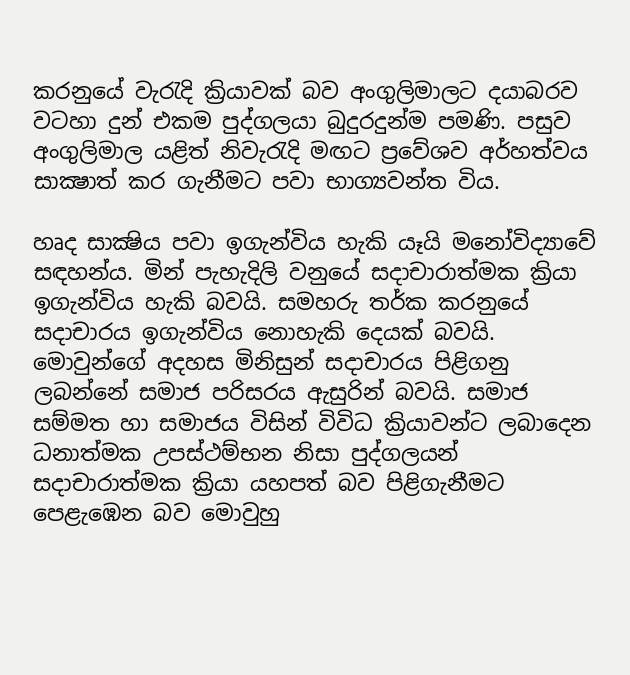කරනුයේ වැරැදි ක්‍රියාවක්‌ බව අංගුලිමාලට දයාබරව වටහා දුන් එකම පුද්ගලයා බුදුරදුන්ම පමණි. පසුව අංගුලිමාල යළිත් නිවැරැදි මඟට ප්‍රවේශව අර්හත්වය සාක්‍ෂාත් කර ගැනීමට පවා භාග්‍යවන්ත විය.

හෘද සාක්‍ෂිය පවා ඉගැන්විය හැකි යෑයි මනෝවිද්‍යාවේ සඳහන්ය. මින් පැහැදිලි වනුයේ සදාචාරාත්මක ක්‍රියා ඉගැන්විය හැකි බවයි. සමහරු තර්ක කරනුයේ සදාචාරය ඉගැන්විය නොහැකි දෙයක්‌ බවයි. මොවුන්ගේ අදහස මිනිසුන් සදාචාරය පිළිගනු ලබන්නේ සමාජ පරිසරය ඇසුරින් බවයි. සමාජ සම්මත හා සමාජය විසින් විවිධ ක්‍රියාවන්ට ලබාදෙන ධනාත්මක උපස්‌ථම්භන නිසා පුද්ගලයන් සදාචාරාත්මක ක්‍රියා යහපත් බව පිළිගැනීමට පෙළැඹෙන බව මොවුහු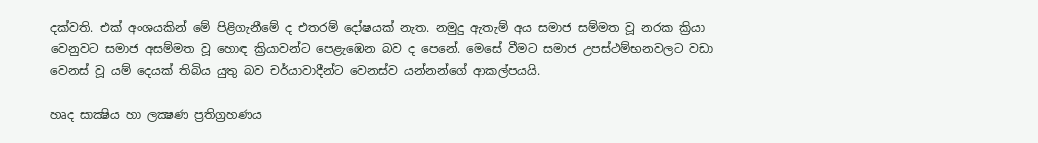දක්‌වති. එක්‌ අංශයකින් මේ පිළිගැනීමේ ද එතරම් දෝෂයක්‌ නැත. නමුදු ඇතැම් අය සමාජ සම්මත වූ නරක ක්‍රියා වෙනුවට සමාජ අසම්මත වූ හොඳ ක්‍රියාවන්ට පෙළැඹෙන බව ද පෙනේ. මෙසේ වීමට සමාජ උපස්‌ථම්භනවලට වඩා වෙනස්‌ වූ යම් දෙයක්‌ තිබිය යුතු බව චර්යාවාදීන්ට වෙනස්‌ව යන්නන්ගේ ආකල්පයයි.

හෘද සාක්‍ෂිය හා ලක්‍ෂණ ප්‍රතිග්‍රහණය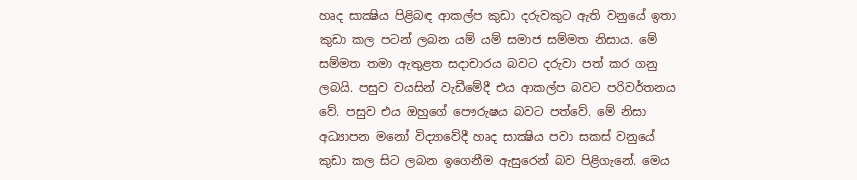හෘද සාක්‍ෂිය පිළිබඳ ආකල්ප කුඩා දරුවකුට ඇති වනුයේ ඉතා කුඩා කල පටන් ලබන යම් යම් සමාජ සම්මත නිසාය. මේ සම්මත තමා ඇතුළත සදාචාරය බවට දරුවා පත් කර ගනු ලබයි. පසුව වයසින් වැඩීමේදී එය ආකල්ප බවට පරිවර්තනය වේ. පසුව එය ඔහුගේ පෞරුෂය බවට පත්වේ. මේ නිසා අධ්‍යාපන මනෝ විද්‍යාවේදී හෘද සාක්‍ෂිය පවා සකස්‌ වනුයේ කුඩා කල සිට ලබන ඉගෙනීම ඇසුරෙන් බව පිළිගැනේ. මෙය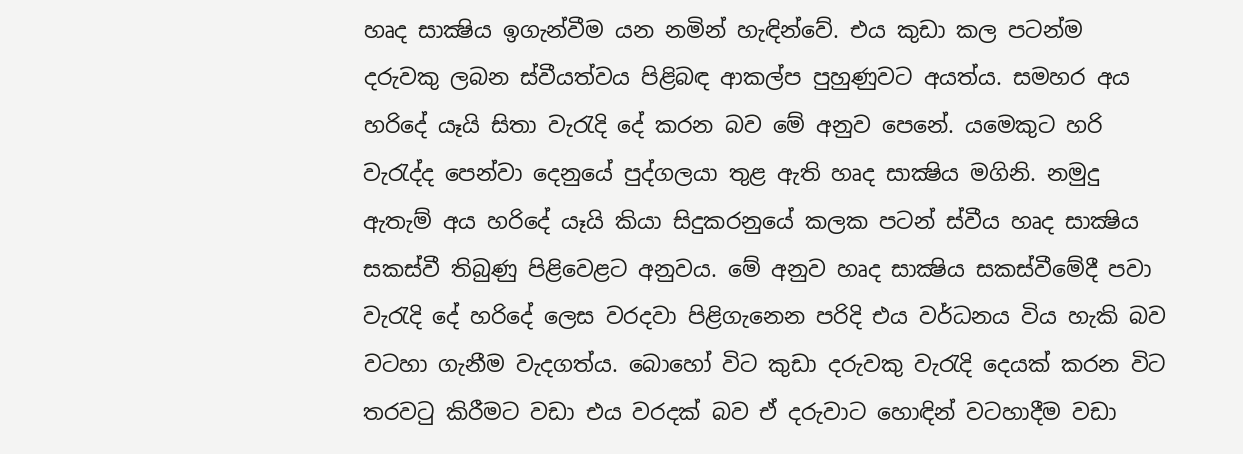හෘද සාක්‍ෂිය ඉගැන්වීම යන නමින් හැඳින්වේ. එය කුඩා කල පටන්ම දරුවකු ලබන ස්‌වීයත්වය පිළිබඳ ආකල්ප පුහුණුවට අයත්ය. සමහර අය හරිදේ යෑයි සිතා වැරැදි දේ කරන බව මේ අනුව පෙනේ. යමෙකුට හරි වැරැද්ද පෙන්වා දෙනුයේ පුද්ගලයා තුළ ඇති හෘද සාක්‍ෂිය මගිනි. නමුදු ඇතැම් අය හරිදේ යෑයි කියා සිදුකරනුයේ කලක පටන් ස්‌වීය හෘද සාක්‍ෂිය සකස්‌වී තිබුණු පිළිවෙළට අනුවය. මේ අනුව හෘද සාක්‍ෂිය සකස්‌වීමේදී පවා වැරැදි දේ හරිදේ ලෙස වරදවා පිළිගැනෙන පරිදි එය වර්ධනය විය හැකි බව වටහා ගැනීම වැදගත්ය. බොහෝ විට කුඩා දරුවකු වැරැදි දෙයක්‌ කරන විට තරවටු කිරීමට වඩා එය වරදක්‌ බව ඒ දරුවාට හොඳින් වටහාදීම වඩා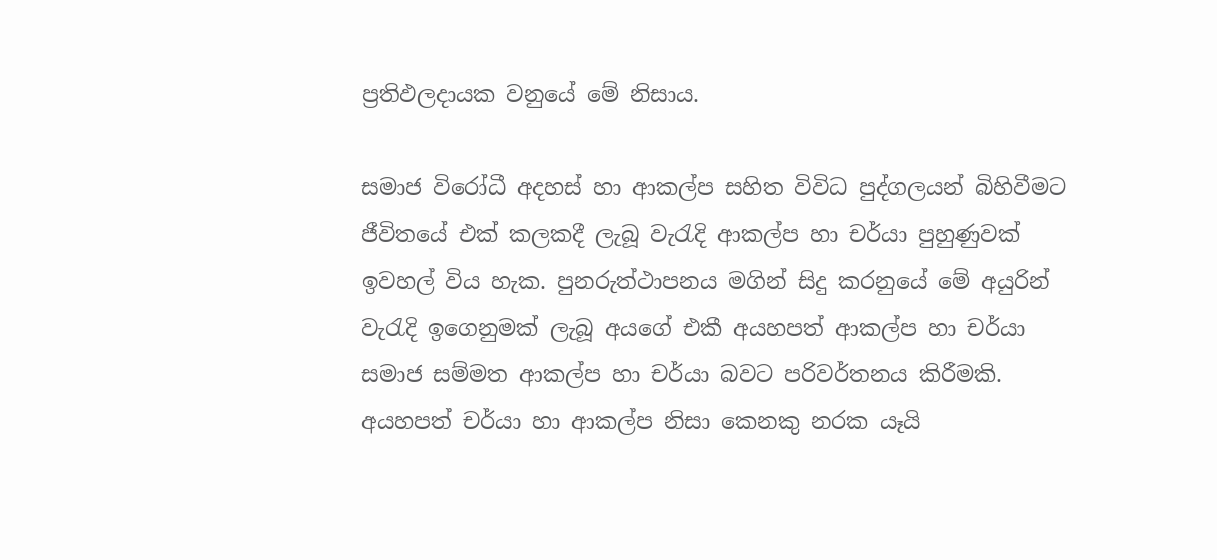ප්‍රතිඵලදායක වනුයේ මේ නිසාය.

සමාජ විරෝධී අදහස්‌ හා ආකල්ප සහිත විවිධ පුද්ගලයන් බිහිවීමට ජීවිතයේ එක්‌ කලකදී ලැබූ වැරැදි ආකල්ප හා චර්යා පුහුණුවක්‌ ඉවහල් විය හැක. පුනරුත්ථාපනය මගින් සිදු කරනුයේ මේ අයුරින් වැරැදි ඉගෙනුමක්‌ ලැබූ අයගේ එකී අයහපත් ආකල්ප හා චර්යා සමාජ සම්මත ආකල්ප හා චර්යා බවට පරිවර්තනය කිරීමකි. අයහපත් චර්යා හා ආකල්ප නිසා කෙනකු නරක යෑයි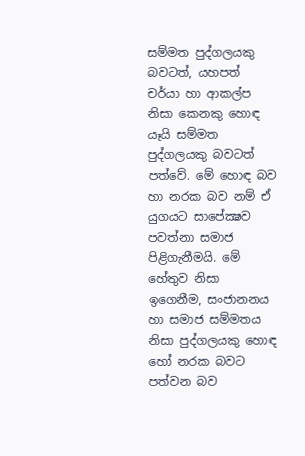සම්මත පුද්ගලයකු බවටත්, යහපත් චර්යා හා ආකල්ප නිසා කෙනකු හොඳ යෑයි සම්මත පුද්ගලයකු බවටත් පත්වේ. මේ හොඳ බව හා නරක බව නම් ඒ යුගයට සාපේක්‍ෂව පවත්නා සමාජ පිළිගැනීමයි. මේ හේතුව නිසා ඉගෙනීම, සංජානනය හා සමාජ සම්මතය නිසා පුද්ගලයකු හොඳ හෝ නරක බවට පත්වන බව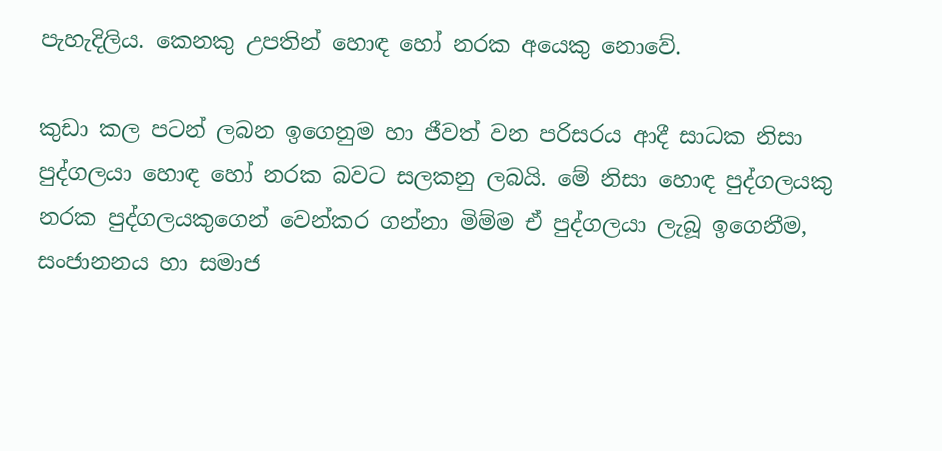පැහැදිලිය. කෙනකු උපතින් හොඳ හෝ නරක අයෙකු නොවේ.

කුඩා කල පටන් ලබන ඉගෙනුම හා ජීවත් වන පරිසරය ආදී සාධක නිසා පුද්ගලයා හොඳ හෝ නරක බවට සලකනු ලබයි. මේ නිසා හොඳ පුද්ගලයකු නරක පුද්ගලයකුගෙන් වෙන්කර ගන්නා මිම්ම ඒ පුද්ගලයා ලැබූ ඉගෙනීම, සංජානනය හා සමාජ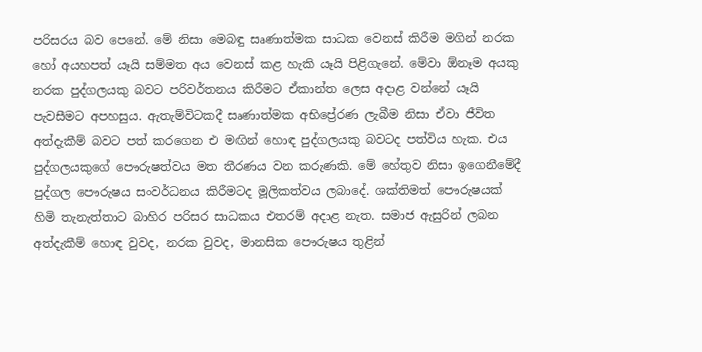පරිසරය බව පෙනේ. මේ නිසා මෙබඳු සෘණාත්මක සාධක වෙනස්‌ කිරීම මගින් නරක හෝ අයහපත් යෑයි සම්මත අය වෙනස්‌ කළ හැකි යෑයි පිළිගැනේ. මේවා ඕනෑම අයකු නරක පුද්ගලයකු බවට පරිවර්තනය කිරීමට ඒකාන්ත ලෙස අදාළ වන්නේ යෑයි පැවසීමට අපහසුය. ඇතැම්විටකදී සෘණාත්මක අභිප්‍රේරණ ලැබීම නිසා ඒවා ජීවිත අත්දැකීම් බවට පත් කරගෙන එ මඟින් හොඳ පුද්ගලයකු බවටද පත්විය හැක. එය පුද්ගලයකුගේ පෞරුෂත්වය මත තීරණය වන කරුණකි. මේ හේතුව නිසා ඉගෙනීමේදී පුද්ගල පෞරුෂය සංවර්ධනය කිරීමටද මූලිකත්වය ලබාදේ. ශක්‌තිමත් පෞරුෂයක්‌ හිමි තැනැත්තාට බාහිර පරිසර සාධකය එතරම් අදාළ නැත. සමාජ ඇසුරින් ලබන අත්දැකීම් හොඳ වුවද, නරක වුවද, මානසික පෞරුෂය තුළින්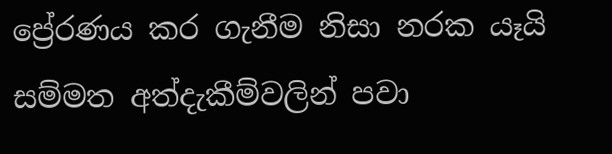ප්‍රේරණය කර ගැනීම නිසා නරක යෑයි සම්මත අත්දැකීම්වලින් පවා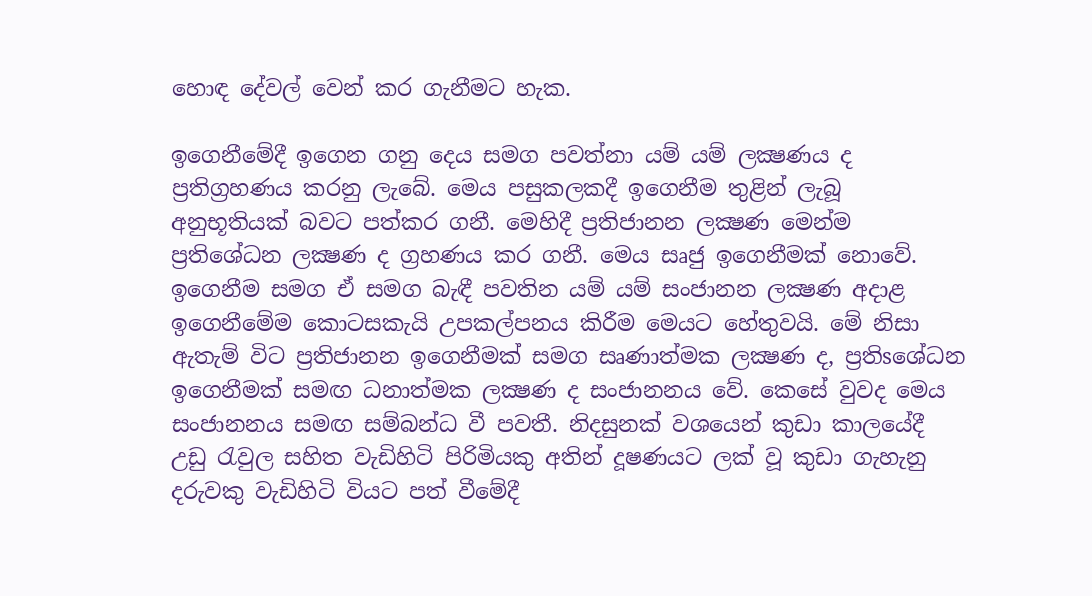හොඳ දේවල් වෙන් කර ගැනීමට හැක.

ඉගෙනීමේදී ඉගෙන ගනු දෙය සමග පවත්නා යම් යම් ලක්‍ෂණය ද ප්‍රතිග්‍රහණය කරනු ලැබේ. මෙය පසුකලකදී ඉගෙනීම තුළින් ලැබූ අනුභූතියක්‌ බවට පත්කර ගනී. මෙහිදී ප්‍රතිජානන ලක්‍ෂණ මෙන්ම ප්‍රතිශේධන ලක්‍ෂණ ද ග්‍රහණය කර ගනී. මෙය සෘජු ඉගෙනීමක්‌ නොවේ. ඉගෙනීම සමග ඒ සමග බැඳී පවතින යම් යම් සංජානන ලක්‍ෂණ අදාළ ඉගෙනීමේම කොටසකැයි උපකල්පනය කිරීම මෙයට හේතුවයි. මේ නිසා ඇතැම් විට ප්‍රතිජානන ඉගෙනීමක්‌ සමග සෘණාත්මක ලක්‍ෂණ ද, ප්‍රතිsශේධන ඉගෙනීමක්‌ සමඟ ධනාත්මක ලක්‍ෂණ ද සංජානනය වේ. කෙසේ වුවද මෙය සංජානනය සමඟ සම්බන්ධ වී පවතී. නිදසුනක්‌ වශයෙන් කුඩා කාලයේදී උඩු රැවුල සහිත වැඩිහිටි පිරිමියකු අතින් දූෂණයට ලක්‌ වූ කුඩා ගැහැනු දරුවකු වැඩිහිටි වියට පත් වීමේදී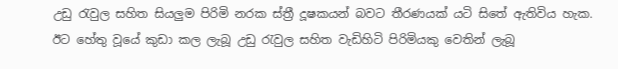උඩු රැවුල සහිත සියලුම පිරිමි නරක ස්‌ත්‍රී දූෂකයන් බවට තීරණයක්‌ යටි සිතේ ඇතිවිය හැක. ඊට හේතු වූයේ කුඩා කල ලැබූ උඩු රැවුල සහිත වැඩිහිටි පිරිමියකු වෙතින් ලැබූ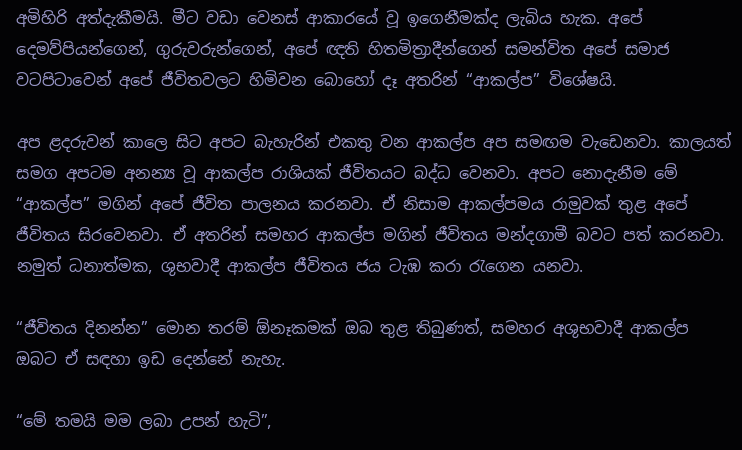අමිහිරි අත්දැකීමයි. මීට වඩා වෙනස්‌ ආකාරයේ වූ ඉගෙනීමක්‌ද ලැබිය හැක. අපේ දෙමව්පියන්ගෙන්, ගුරුවරුන්ගෙන්, අපේ ඥති හිතමිත්‍රාදීන්ගෙන් සමන්විත අපේ සමාජ වටපිටාවෙන් අපේ ජීවිතවලට හිමිවන බොහෝ දෑ අතරින් “ආකල්ප” විශේෂයි.

අප ළදරුවන් කාලෙ සිට අපට බැහැරින් එකතු වන ආකල්ප අප සමඟම වැඩෙනවා. කාලයත් සමග අපටම අනන්‍ය වූ ආකල්ප රාශියක්‌ ජීවිතයට බද්ධ වෙනවා. අපට නොදැනීම මේ “ආකල්ප” මගින් අපේ ජීවිත පාලනය කරනවා. ඒ නිසාම ආකල්පමය රාමුවක්‌ තුළ අපේ ජීවිතය සිරවෙනවා. ඒ අතරින් සමහර ආකල්ප මගින් ජීවිතය මන්දගාමී බවට පත් කරනවා. නමුත් ධනාත්මක, ශුභවාදී ආකල්ප ජීවිතය ජය ටැඹ කරා රැගෙන යනවා.

“ජීවිතය දිනන්න” මොන තරම් ඕනෑකමක්‌ ඔබ තුළ තිබුණත්, සමහර අශුභවාදී ආකල්ප ඔබට ඒ සඳහා ඉඩ දෙන්නේ නැහැ.

“මේ තමයි මම ලබා උපන් හැටි”,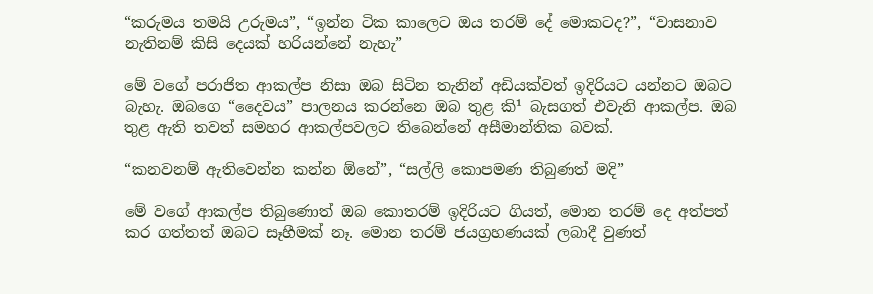“කරුමය තමයි උරුමය”, “ඉන්න ටික කාලෙට ඔය තරම් දේ මොකටද?”, “වාසනාව නැතිනම් කිසි දෙයක්‌ හරියන්නේ නැහැ”

මේ වගේ පරාජිත ආකල්ප නිසා ඔබ සිටින තැනින් අඩියක්‌වත් ඉදිරියට යන්නට ඔබට බැහැ. ඔබගෙ “දෛවය” පාලනය කරන්නෙ ඔබ තුළ කි¹ බැසගත් එවැනි ආකල්ප. ඔබ තුළ ඇති තවත් සමහර ආකල්පවලට තිබෙන්නේ අසීමාන්තික බවක්‌.

“කනවනම් ඇතිවෙන්න කන්න ඕනේ”, “සල්ලි කොපමණ තිබුණත් මදි”

මේ වගේ ආකල්ප තිබුණොත් ඔබ කොතරම් ඉදිරියට ගියත්, මොන තරම් දෙ අත්පත් කර ගත්තත් ඔබට සෑහීමක්‌ නෑ. මොන තරම් ජයග්‍රහණයක්‌ ලබාදී වුණත්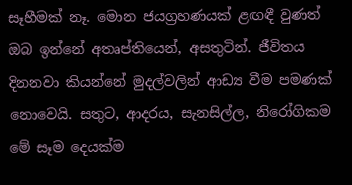සෑහීමක්‌ නෑ. මොන ජයග්‍රහණයක්‌ ළඟඳී වුණත් ඔබ ඉන්නේ අතෘප්තියෙන්, අසතුටින්. ජීවිතය දිනනවා කියන්නේ මුදල්වලින් ආඩ්‍ය වීම පමණක්‌ නොවෙයි. සතුට, ආදරය, සැනසිල්ල, නිරෝගිකම මේ සෑම දෙයක්‌ම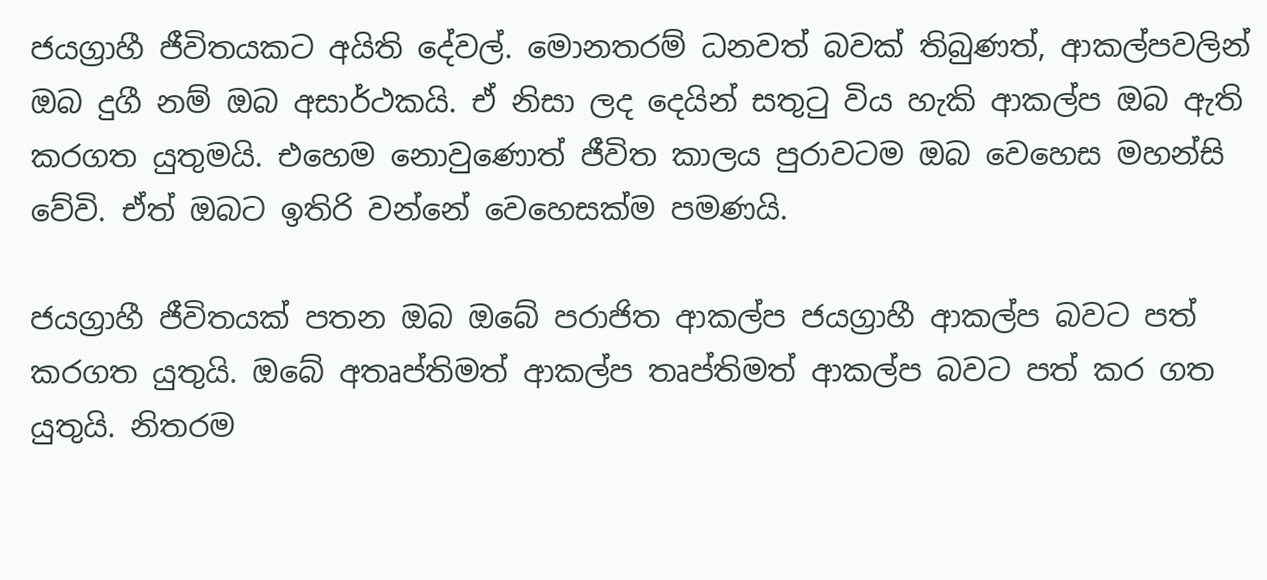ජයග්‍රාහී ජීවිතයකට අයිති දේවල්. මොනතරම් ධනවත් බවක්‌ තිබුණත්, ආකල්පවලින් ඔබ දුගී නම් ඔබ අසාර්ථකයි. ඒ නිසා ලද දෙයින් සතුටු විය හැකි ආකල්ප ඔබ ඇති කරගත යුතුමයි. එහෙම නොවුණොත් ජීවිත කාලය පුරාවටම ඔබ වෙහෙස මහන්සි වේවි. ඒත් ඔබට ඉතිරි වන්නේ වෙහෙසක්‌ම පමණයි.

ජයග්‍රාහී ජීවිතයක්‌ පතන ඔබ ඔබේ පරාජිත ආකල්ප ජයග්‍රාහී ආකල්ප බවට පත් කරගත යුතුයි. ඔබේ අතෘප්තිමත් ආකල්ප තෘප්තිමත් ආකල්ප බවට පත් කර ගත යුතුයි. නිතරම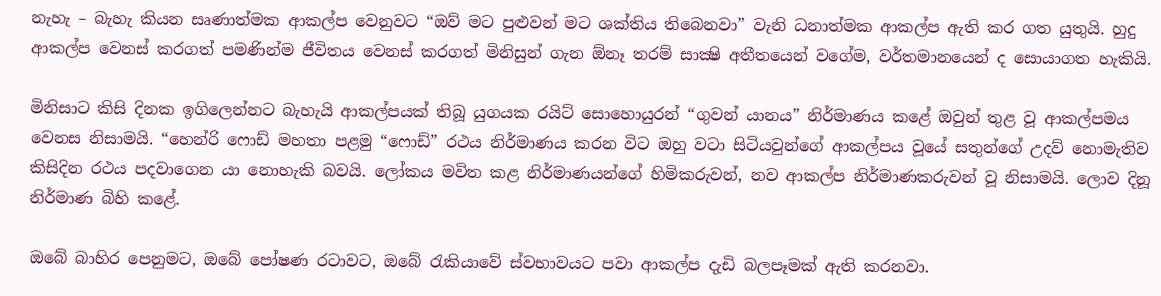නැහැ – බැහැ කියන සෘණාත්මක ආකල්ප වෙනුවට “ඔව් මට පුළුවන් මට ශක්‌තිය තිබෙනවා” වැනි ධනාත්මක ආකල්ප ඇති කර ගත යුතුයි. හුදු ආකල්ප වෙනස්‌ කරගත් පමණින්ම ජීවිතය වෙනස්‌ කරගත් මිනිසුන් ගැන ඕනෑ තරම් සාක්‍ෂි අතීතයෙන් වගේම, වර්තමානයෙන් ද සොයාගත හැකියි.

මිනිසාට කිසි දිනක ඉගිලෙන්නට බැහැයි ආකල්පයක්‌ තිබූ යුගයක රයිට්‌ සොහොයුරන් “ගුවන් යානය” නිර්මාණය කළේ ඔවුන් තුළ වූ ආකල්පමය වෙනස නිසාමයි. “හෙන්රි ෆොඩ් මහතා පළමු “ෆොඩ්” රථය නිර්මාණය කරන විට ඔහු වටා සිටියවුන්ගේ ආකල්පය වූයේ සතුන්ගේ උදව් නොමැතිව කිසිදින රථය පදවාගෙන යා නොහැකි බවයි. ලෝකය මවිත කළ නිර්මාණයන්ගේ හිමිකරුවන්, නව ආකල්ප නිර්මාණකරුවන් වූ නිසාමයි. ලොව දිනූ නිර්මාණ බිහි කළේ.

ඔබේ බාහිර පෙනුමට, ඔබේ පෝෂණ රටාවට, ඔබේ රැකියාවේ ස්‌වභාවයට පවා ආකල්ප දැඩි බලපෑමක්‌ ඇති කරනවා.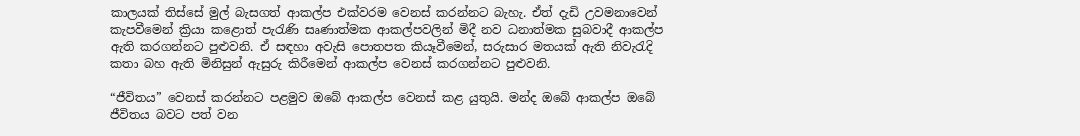කාලයක්‌ තිස්‌සේ මුල් බැසගත් ආකල්ප එක්‌වරම වෙනස්‌ කරන්නට බැහැ. ඒත් දැඩි උවමනාවෙන් කැපවීමෙන් ක්‍රියා කළොත් පැරැණි සෘණාත්මක ආකල්පවලින් මිදී නව ධනාත්මක සුබවාදී ආකල්ප ඇති කරගන්නට පුළුවනි. ඒ සඳහා අවැසි පොතපත කියෑවීමෙන්, සරුසාර මතයක්‌ ඇති නිවැරැදි කතා බහ ඇති මිනිසුන් ඇසුරු කිරීමෙන් ආකල්ප වෙනස්‌ කරගන්නට පුළුවනි.

“ජීවිතය” වෙනස්‌ කරන්නට පළමුව ඔබේ ආකල්ප වෙනස්‌ කළ යුතුයි. මන්ද ඔබේ ආකල්ප ඔබේ ජීවිතය බවට පත් වන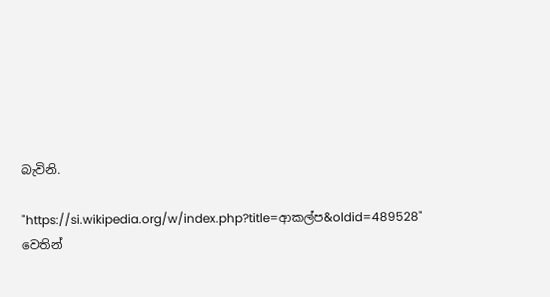බැවිනි.

"https://si.wikipedia.org/w/index.php?title=ආකල්ප&oldid=489528" වෙතින්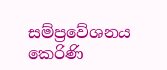සම්ප්‍රවේශනය කෙරිණි